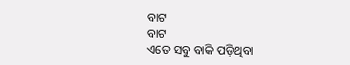ବାଟ
ବାଟ
ଏତେ ସବୁ ବାକି ପଡ଼ିଥିବା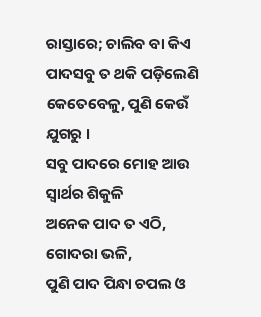ରାସ୍ତାରେ; ଚାଲିବ ବା କିଏ
ପାଦସବୁ ତ ଥକି ପଡ଼ିଲେଣି
କେତେବେଳୁ, ପୁଣି କେଉଁ ଯୁଗରୁ ।
ସବୁ ପାଦରେ ମୋହ ଆଉ ସ୍ୱାର୍ଥର ଶିକୁଳି
ଅନେକ ପାଦ ତ ଏଠି, ଗୋଦରା ଭଳି,
ପୁଣି ପାଦ ପିନ୍ଧା ଚପଲ ଓ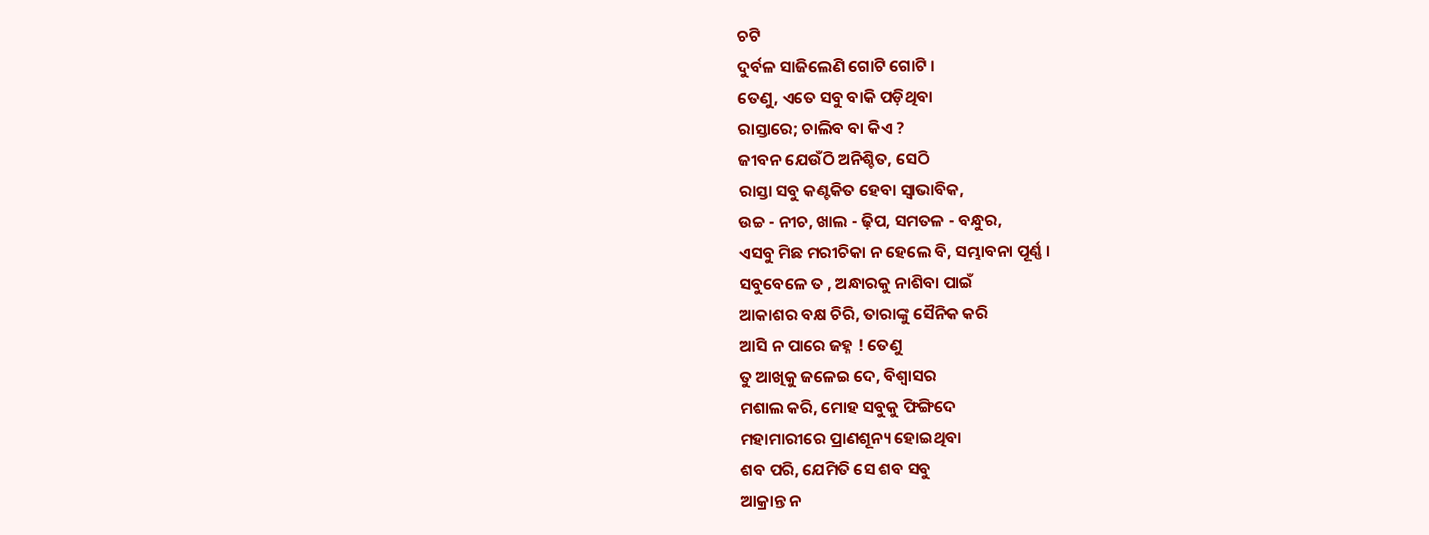ଚଟି
ଦୁର୍ବଳ ସାଜିଲେଣି ଗୋଟି ଗୋଟି ।
ତେଣୁ, ଏତେ ସବୁ ବାକି ପଡ଼ିଥିବା
ରାସ୍ତାରେ; ଚାଲିବ ବା କିଏ ?
ଜୀବନ ଯେଉଁଠି ଅନିଶ୍ଚିତ, ସେଠି
ରାସ୍ତା ସବୁ କଣ୍ଟକିତ ହେବା ସ୍ୱାଭାବିକ,
ଉଚ୍ଚ - ନୀଚ, ଖାଲ - ଢ଼ିପ, ସମତଳ - ବନ୍ଧୁର,
ଏସବୁ ମିଛ ମରୀଚିକା ନ ହେଲେ ବି, ସମ୍ଭାବନା ପୂର୍ଣ୍ଣ ।
ସବୁବେଳେ ତ , ଅନ୍ଧାରକୁ ନାଶିବା ପାଇଁ
ଆକାଶର ବକ୍ଷ ଚିରି, ତାରାଙ୍କୁ ସୈନିକ କରି
ଆସି ନ ପାରେ ଜହ୍ନ ! ତେଣୁ
ତୁ ଆଖିକୁ ଜଳେଇ ଦେ, ବିଶ୍ୱାସର
ମଶାଲ କରି, ମୋହ ସବୁକୁ ଫିଙ୍ଗିଦେ
ମହାମାରୀରେ ପ୍ରାଣଶୂନ୍ୟ ହୋଇଥିବା
ଶବ ପରି, ଯେମିତି ସେ ଶବ ସବୁ
ଆକ୍ରାନ୍ତ ନ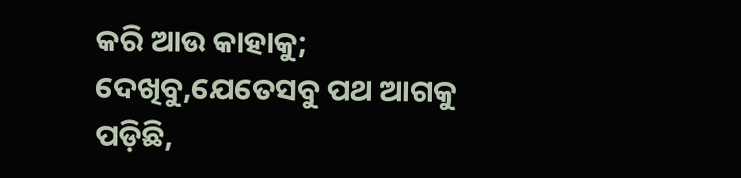କରି ଆଉ କାହାକୁ;
ଦେଖିବୁ,ଯେତେସବୁ ପଥ ଆଗକୁ ପଡ଼ିଛି,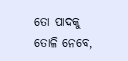ତୋ ପାଦକୁ ତୋଳି ନେବେ,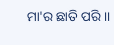ମା'ର ଛାତି ପରି ।।